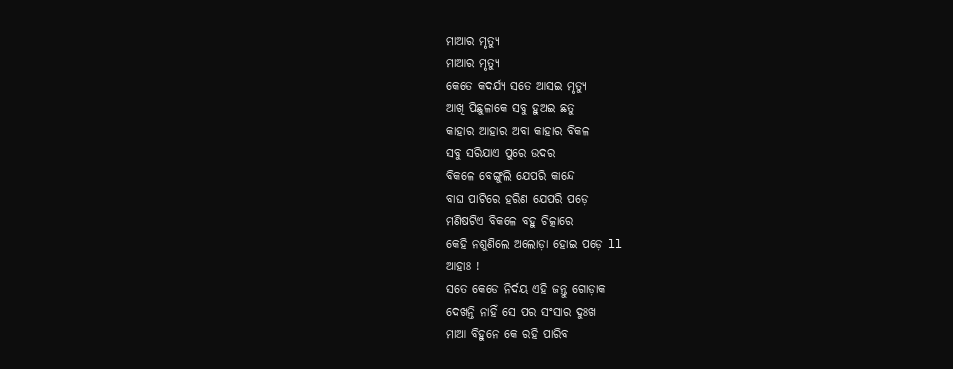ମାଆର ମୃତ୍ୟୁ
ମାଆର ମୃତ୍ୟୁ
କେତେ କଦର୍ଯ୍ୟ ସତେ ଆସଇ ମୃତ୍ୟୁ
ଆଖି ପିଛୁଳାକେ ସବୁ ହୁଅଇ ଛତୁ
କାହାର ଆହାର ଅବା କାହାର ବିକଳ
ସବୁ ସରିଯାଏ ପୁରେ ଉଦର
ବିକଳେ ବେଙ୍ଗୁଲି ଯେପରି କାନ୍ଦେ
ବାଘ ପାଟିରେ ହରିଣ ଯେପରି ପଡ଼େ
ମଣିଷଟିଏ ବିକଳେ ବହୁ ଚିତ୍କାରେ
କେହି ନଶୁଣିଲେ ଅଲୋଡ଼ା ହୋଇ ପଡ଼େ ll
ଆହାଃ !
ସତେ କେଡେ ନିର୍ଦୟ ଏହି ଜନ୍ତୁ ଗୋଡ଼ାକ
ଦେଖନ୍ତି ନାହିଁ ସେ ପର ସଂସାର ଦୁଃଖ
ମାଆ ବିହୁନେ କେ ରହି ପାରିବ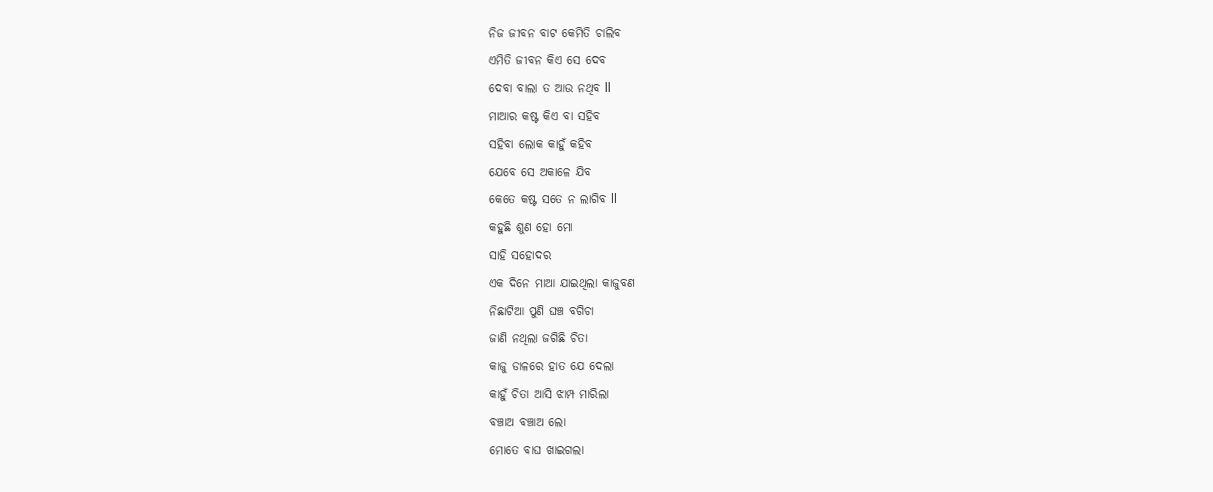ନିଜ ଜୀବନ ବାଟ କେମିତି ଚାଲିବ
ଏମିତି ଜୀବନ କିଏ ସେ ଦେବ
ଦେବା ବାଲା ତ ଆଉ ନଥିବ ll
ମାଆର କଷ୍ଟ କିଏ ବା ସହିବ
ସହିବା ଲୋକ କାହୁଁ କହିବ
ଯେବେ ସେ ଅକାଳେ ଯିବ
କେତେ କଷ୍ଟ ସତେ ନ ଲାଗିବ ll
କହୁଛି ଶୁଣ ହୋ ମୋ
ସାହି ସହୋଦର
ଏକ ଦିନେ ମାଆ ଯାଇଥିଲା କାଜୁବଣ
ନିଛାଟିଆ ପୁଣି ଘଞ୍ଚ ବଗିଚା
ଜାଣି ନଥିଲା ଜଗିଛି ଚିତା
କାଜୁ ଡାଳରେ ହାତ ଯେ ଦେଲା
କାହୁଁ ଚିତା ଆସି ଝାମ୍ପ ମାରିଲା
ବଞ୍ଚାଅ ବଞ୍ଚାଅ ଲୋ
ମୋତେ ବାଘ ଖାଇଗଲା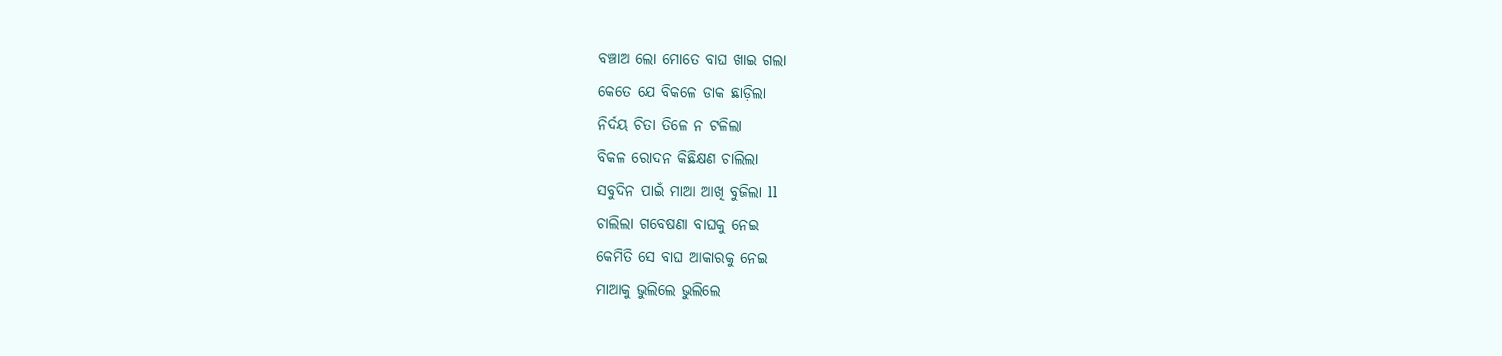ବଞ୍ଚାଅ ଲୋ ମୋତେ ବାଘ ଖାଇ ଗଲା
କେତେ ଯେ ବିକଳେ ଡାକ ଛାଡ଼ିଲା
ନିର୍ଦୟ ଚିତା ତିଳେ ନ ଟଳିଲା
ବିକଳ ରୋଦନ କିଛିକ୍ଷଣ ଚାଲିଲା
ସବୁଦିନ ପାଇଁ ମାଆ ଆଖି ବୁଜିଲା ll
ଚାଲିଲା ଗବେଷଣା ବାଘକୁ ନେଇ
କେମିତି ସେ ବାଘ ଆକାରକୁ ନେଇ
ମାଆକୁ ଭୁଲିଲେ ଭୁଲିଲେ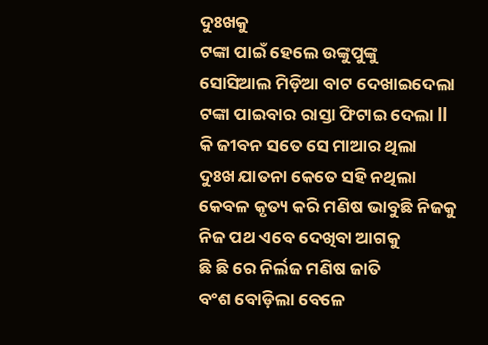ଦୁଃଖକୁ
ଟଙ୍କା ପାଇଁ ହେଲେ ଉଙ୍କୁପୁଙ୍କୁ
ସୋସିଆଲ ମିଡ଼ିଆ ବାଟ ଦେଖାଇଦେଲା
ଟଙ୍କା ପାଇବାର ରାସ୍ତା ଫିଟାଇ ଦେଲା ll
କି ଜୀବନ ସତେ ସେ ମାଆର ଥିଲା
ଦୁଃଖ ଯାତନା କେତେ ସହି ନଥିଲା
କେବଳ କୃତ୍ୟ କରି ମଣିଷ ଭାବୁଛି ନିଜକୁ
ନିଜ ପଥ ଏବେ ଦେଖିବା ଆଗକୁ
ଛି ଛି ରେ ନିର୍ଲଜ ମଣିଷ ଜାତି
ବଂଶ ବୋଡ଼ିଲା ବେଳେ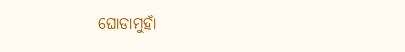ଘୋଡାମୁହାଁ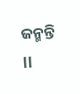ଜନ୍ମନ୍ତି ll